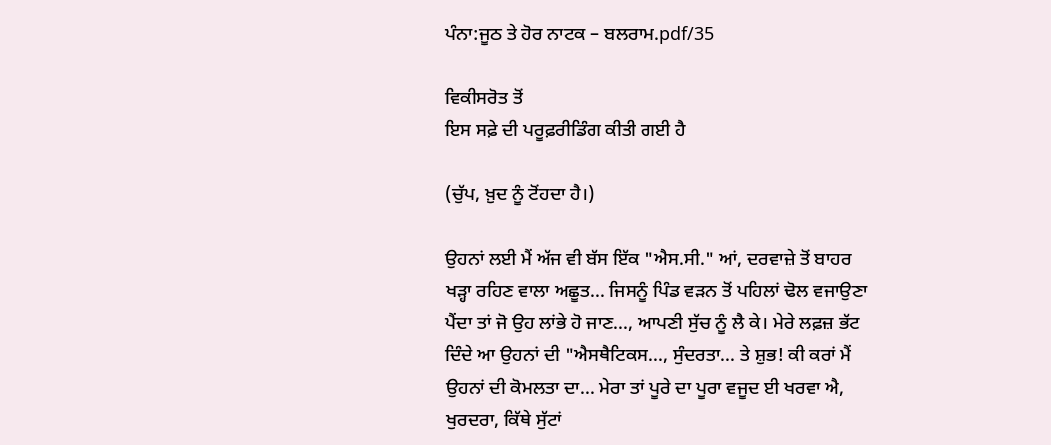ਪੰਨਾ:ਜੂਠ ਤੇ ਹੋਰ ਨਾਟਕ – ਬਲਰਾਮ.pdf/35

ਵਿਕੀਸਰੋਤ ਤੋਂ
ਇਸ ਸਫ਼ੇ ਦੀ ਪਰੂਫ਼ਰੀਡਿੰਗ ਕੀਤੀ ਗਈ ਹੈ

(ਚੁੱਪ, ਖ਼ੁਦ ਨੂੰ ਟੋਂਹਦਾ ਹੈ।)

ਉਹਨਾਂ ਲਈ ਮੈਂ ਅੱਜ ਵੀ ਬੱਸ ਇੱਕ "ਐਸ.ਸੀ." ਆਂ, ਦਰਵਾਜ਼ੇ ਤੋਂ ਬਾਹਰ ਖੜ੍ਹਾ ਰਹਿਣ ਵਾਲਾ ਅਛੂਤ... ਜਿਸਨੂੰ ਪਿੰਡ ਵੜਨ ਤੋਂ ਪਹਿਲਾਂ ਢੋਲ ਵਜਾਉਣਾ ਪੈਂਦਾ ਤਾਂ ਜੋ ਉਹ ਲਾਂਭੇ ਹੋ ਜਾਣ..., ਆਪਣੀ ਸੁੱਚ ਨੂੰ ਲੈ ਕੇ। ਮੇਰੇ ਲਫ਼ਜ਼ ਭੱਟ ਦਿੰਦੇ ਆ ਉਹਨਾਂ ਦੀ "ਐਸਥੈਟਿਕਸ..., ਸੁੰਦਰਤਾ... ਤੇ ਸ਼ੁਭ! ਕੀ ਕਰਾਂ ਮੈਂ ਉਹਨਾਂ ਦੀ ਕੋਮਲਤਾ ਦਾ... ਮੇਰਾ ਤਾਂ ਪੂਰੇ ਦਾ ਪੂਰਾ ਵਜੂਦ ਈ ਖਰਵਾ ਐ, ਖੁਰਦਰਾ, ਕਿੱਥੇ ਸੁੱਟਾਂ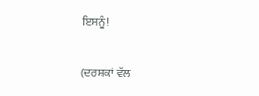ਇਸਨੂੰ!

(ਦਰਸ਼ਕਾਂ ਵੱਲ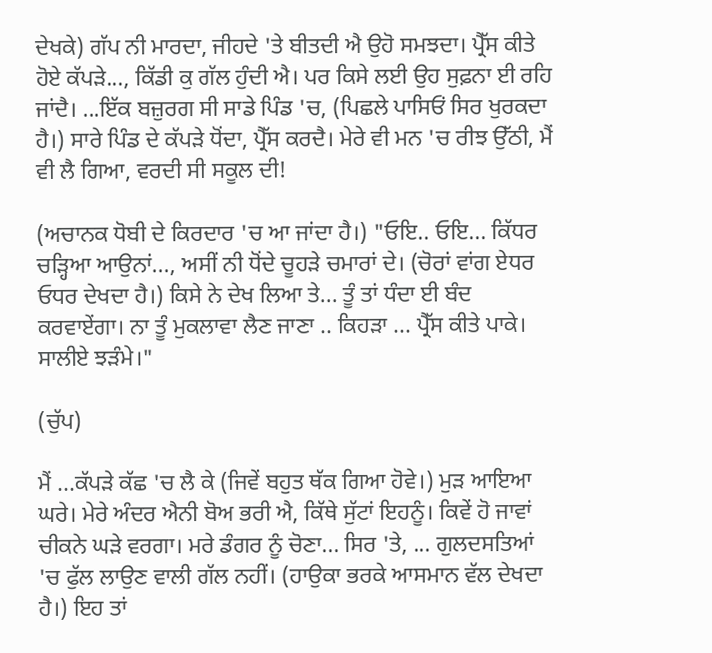ਦੇਖਕੇ) ਗੱਪ ਨੀ ਮਾਰਦਾ, ਜੀਹਦੇ 'ਤੇ ਬੀਤਦੀ ਐ ਉਹੋ ਸਮਝਦਾ। ਪ੍ਰੈੱਸ ਕੀਤੇ ਹੋਏ ਕੱਪੜੇ..., ਕਿੱਡੀ ਕੁ ਗੱਲ ਹੁੰਦੀ ਐ। ਪਰ ਕਿਸੇ ਲਈ ਉਹ ਸੁਫ਼ਨਾ ਈ ਰਹਿ ਜਾਂਦੈ। ...ਇੱਕ ਬਜ਼ੁਰਗ ਸੀ ਸਾਡੇ ਪਿੰਡ 'ਚ, (ਪਿਛਲੇ ਪਾਸਿਓਂ ਸਿਰ ਖੁਰਕਦਾ ਹੈ।) ਸਾਰੇ ਪਿੰਡ ਦੇ ਕੱਪੜੇ ਧੋਂਦਾ, ਪ੍ਰੈੱਸ ਕਰਦੈ। ਮੇਰੇ ਵੀ ਮਨ 'ਚ ਰੀਝ ਉੱਠੀ, ਮੈਂ ਵੀ ਲੈ ਗਿਆ, ਵਰਦੀ ਸੀ ਸਕੂਲ ਦੀ!

(ਅਚਾਨਕ ਧੋਬੀ ਦੇ ਕਿਰਦਾਰ 'ਚ ਆ ਜਾਂਦਾ ਹੈ।) "ਓਇ.. ਓਇ... ਕਿੱਧਰ ਚੜ੍ਹਿਆ ਆਉਨਾਂ..., ਅਸੀਂ ਨੀ ਧੋਂਦੇ ਚੂਹੜੇ ਚਮਾਰਾਂ ਦੇ। (ਚੋਰਾਂ ਵਾਂਗ ਏਧਰ ਓਧਰ ਦੇਖਦਾ ਹੈ।) ਕਿਸੇ ਨੇ ਦੇਖ ਲਿਆ ਤੇ... ਤੂੰ ਤਾਂ ਧੰਦਾ ਈ ਬੰਦ ਕਰਵਾਏਂਗਾ। ਨਾ ਤੂੰ ਮੁਕਲਾਵਾ ਲੈਣ ਜਾਣਾ .. ਕਿਹੜਾ ... ਪ੍ਰੈੱਸ ਕੀਤੇ ਪਾਕੇ। ਸਾਲੀਏ ਝੜੰਮੇ।"

(ਚੁੱਪ)

ਮੈਂ ...ਕੱਪੜੇ ਕੱਛ 'ਚ ਲੈ ਕੇ (ਜਿਵੇਂ ਬਹੁਤ ਥੱਕ ਗਿਆ ਹੋਵੇ।) ਮੁੜ ਆਇਆ ਘਰੇ। ਮੇਰੇ ਅੰਦਰ ਐਨੀ ਬੋਅ ਭਰੀ ਐ, ਕਿੱਥੇ ਸੁੱਟਾਂ ਇਹਨੂੰ। ਕਿਵੇਂ ਹੋ ਜਾਵਾਂ ਚੀਕਨੇ ਘੜੇ ਵਰਗਾ। ਮਰੇ ਡੰਗਰ ਨੂੰ ਚੋਣਾ... ਸਿਰ 'ਤੇ, ... ਗੁਲਦਸਤਿਆਂ 'ਚ ਫੁੱਲ ਲਾਉਣ ਵਾਲੀ ਗੱਲ ਨਹੀਂ। (ਹਾਉਕਾ ਭਰਕੇ ਆਸਮਾਨ ਵੱਲ ਦੇਖਦਾ ਹੈ।) ਇਹ ਤਾਂ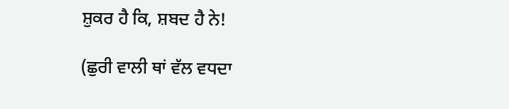ਸ਼ੁਕਰ ਹੈ ਕਿ, ਸ਼ਬਦ ਹੈ ਨੇ!

(ਛੁਰੀ ਵਾਲੀ ਥਾਂ ਵੱਲ ਵਧਦਾ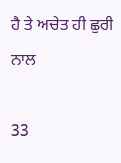ਹੈ ਤੇ ਅਚੇਤ ਹੀ ਛੁਰੀ ਨਾਲ

33